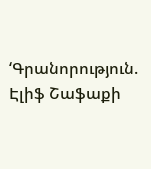‘Գրանորություն. Էլիֆ Շաֆաքի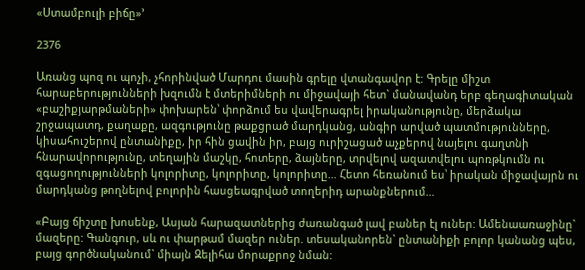«Ստամբուլի բիճը»’

2376

Առանց պոզ ու պոչի, չհորինված Մարդու մասին գրելը վտանգավոր է: Գրելը միշտ հարաբերությունների խզումն է մտերիմների ու միջավայի հետ` մանավանդ երբ գեղագիտական «բաշիքյարթմաների» փոխարեն՝ փորձում ես վավերագրել իրականությունը, մերձակա շրջապատդ, քաղաքը, ազգությունը թաքցրած մարդկանց, անգիր արված պատմությունները, կիսահուշերով ընտանիքը, իր հին ցավին իր, բայց ուրիշացած աչքերով նայելու գաղտնի հնարավորությունը, տեղային մաշկը, հոտերը, ձայները, տրվելով ազատվելու պոռթկումն ու զգացողությունների կոլորիտը, կոլորիտը, կոլորիտը… Հետո հեռանում ես՝ իրական միջավայրն ու մարդկանց թողնելով բոլորին հասցեագրված տողերիդ արանքներում…

«Բայց ճիշտը խոսենք, Ասյան հարազատներից ժառանգած լավ բաներ էլ ուներ: Ամենաառաջինը` մազերը: Գանգուր, սև ու փարթամ մազեր ուներ. տեսականորեն` ընտանիքի բոլոր կանանց պես, բայց գործնականում` միայն Զելիհա մորաքրոջ նման: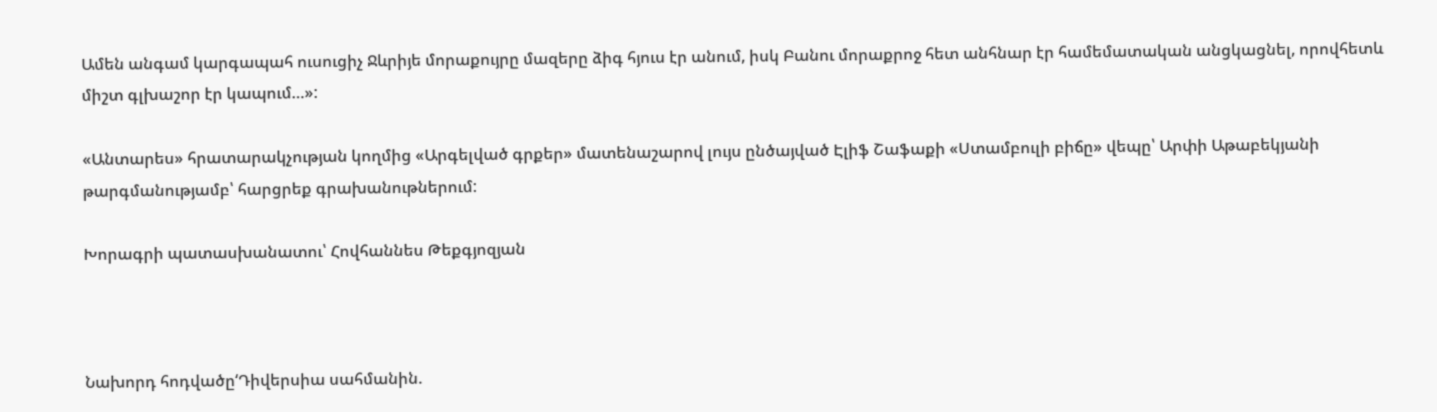Ամեն անգամ կարգապահ ուսուցիչ Ջևրիյե մորաքույրը մազերը ձիգ հյուս էր անում, իսկ Բանու մորաքրոջ հետ անհնար էր համեմատական անցկացնել, որովհետև միշտ գլխաշոր էր կապում…»:

«Անտարես» հրատարակչության կողմից «Արգելված գրքեր» մատենաշարով լույս ընծայված Էլիֆ Շաֆաքի «Ստամբուլի բիճը» վեպը՝ Արփի Աթաբեկյանի թարգմանությամբ՝ հարցրեք գրախանութներում:

Խորագրի պատասխանատու՝ Հովհաննես Թեքգյոզյան



Նախորդ հոդվածը‘Դիվերսիա սահմանին.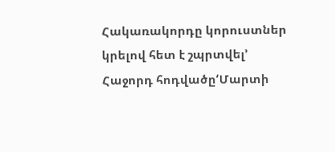Հակառակորդը կորուստներ կրելով հետ է շպրտվել’
Հաջորդ հոդվածը‘Մարտի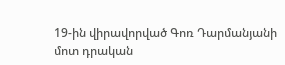19-ին վիրավորված Գոռ Դարմանյանի մոտ դրական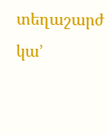տեղաշարժ կա’